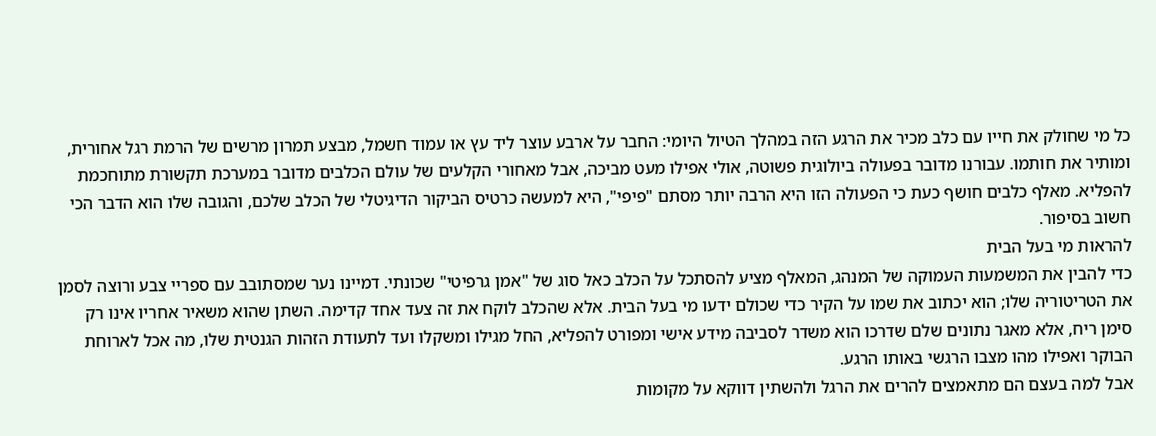כל מי שחולק את חייו עם כלב מכיר את הרגע הזה במהלך הטיול היומי: החבר על ארבע עוצר ליד עץ או עמוד חשמל, מבצע תמרון מרשים של הרמת רגל אחורית, ומותיר את חותמו. עבורנו מדובר בפעולה ביולוגית פשוטה, אולי אפילו מעט מביכה, אבל מאחורי הקלעים של עולם הכלבים מדובר במערכת תקשורת מתוחכמת להפליא. מאלף כלבים חושף כעת כי הפעולה הזו היא הרבה יותר מסתם "פיפי", היא למעשה כרטיס הביקור הדיגיטלי של הכלב שלכם, והגובה שלו הוא הדבר הכי חשוב בסיפור.
להראות מי בעל הבית
כדי להבין את המשמעות העמוקה של המנהג, המאלף מציע להסתכל על הכלב כאל סוג של "אמן גרפיטי" שכונתי. דמיינו נער שמסתובב עם ספריי צבע ורוצה לסמן את הטריטוריה שלו; הוא יכתוב את שמו על הקיר כדי שכולם ידעו מי בעל הבית. אלא שהכלב לוקח את זה צעד אחד קדימה. השתן שהוא משאיר אחריו אינו רק סימן ריח, אלא מאגר נתונים שלם שדרכו הוא משדר לסביבה מידע אישי ומפורט להפליא, החל מגילו ומשקלו ועד לתעודת הזהות הגנטית שלו, מה אכל לארוחת הבוקר ואפילו מהו מצבו הרגשי באותו הרגע.
אבל למה בעצם הם מתאמצים להרים את הרגל ולהשתין דווקא על מקומות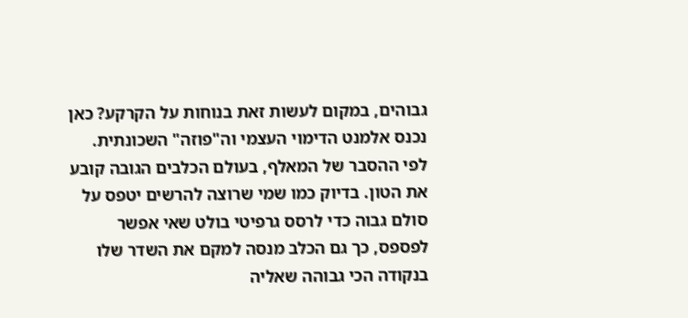גבוהים, במקום לעשות זאת בנוחות על הקרקע? כאן נכנס אלמנט הדימוי העצמי וה"פוזה" השכונתית. לפי ההסבר של המאלף, בעולם הכלבים הגובה קובע את הטון. בדיוק כמו שמי שרוצה להרשים יטפס על סולם גבוה כדי לרסס גרפיטי בולט שאי אפשר לפספס, כך גם הכלב מנסה למקם את השדר שלו בנקודה הכי גבוהה שאליה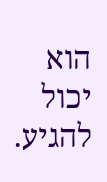הוא יכול להגיע.